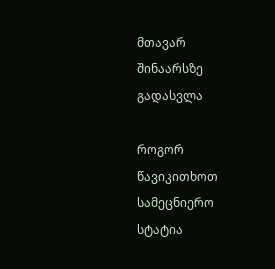მთავარ შინაარსზე გადასვლა

როგორ წავიკითხოთ სამეცნიერო სტატია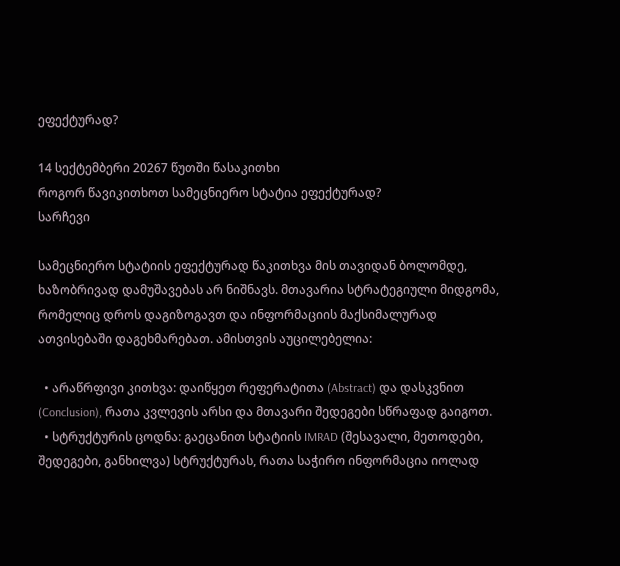ეფექტურად?

14 სექტემბერი 20267 წუთში წასაკითხი
როგორ წავიკითხოთ სამეცნიერო სტატია ეფექტურად?
სარჩევი

სამეცნიერო სტატიის ეფექტურად წაკითხვა მის თავიდან ბოლომდე, ხაზობრივად დამუშავებას არ ნიშნავს. მთავარია სტრატეგიული მიდგომა, რომელიც დროს დაგიზოგავთ და ინფორმაციის მაქსიმალურად ათვისებაში დაგეხმარებათ. ამისთვის აუცილებელია:

  • არაწრფივი კითხვა: დაიწყეთ რეფერატითა (Abstract) და დასკვნით (Conclusion), რათა კვლევის არსი და მთავარი შედეგები სწრაფად გაიგოთ.
  • სტრუქტურის ცოდნა: გაეცანით სტატიის IMRAD (შესავალი, მეთოდები, შედეგები, განხილვა) სტრუქტურას, რათა საჭირო ინფორმაცია იოლად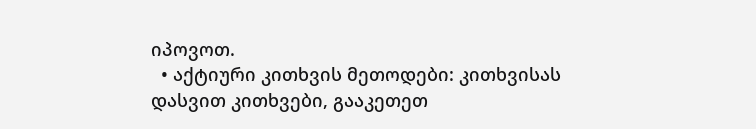იპოვოთ.
  • აქტიური კითხვის მეთოდები: კითხვისას დასვით კითხვები, გააკეთეთ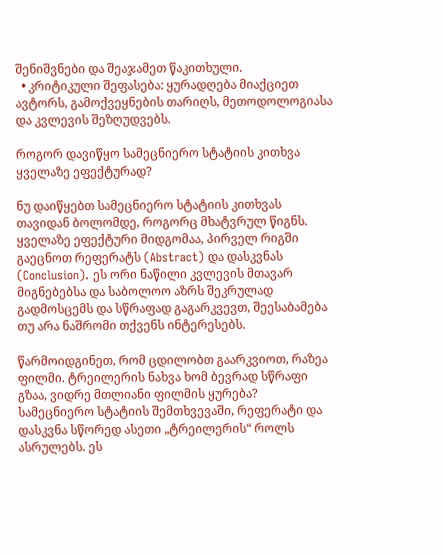შენიშვნები და შეაჯამეთ წაკითხული.
  • კრიტიკული შეფასება: ყურადღება მიაქციეთ ავტორს, გამოქვეყნების თარიღს, მეთოდოლოგიასა და კვლევის შეზღუდვებს.

როგორ დავიწყო სამეცნიერო სტატიის კითხვა ყველაზე ეფექტურად?

ნუ დაიწყებთ სამეცნიერო სტატიის კითხვას თავიდან ბოლომდე, როგორც მხატვრულ წიგნს. ყველაზე ეფექტური მიდგომაა, პირველ რიგში გაეცნოთ რეფერატს (Abstract) და დასკვნას (Conclusion). ეს ორი ნაწილი კვლევის მთავარ მიგნებებსა და საბოლოო აზრს შეკრულად გადმოსცემს და სწრაფად გაგარკვევთ, შეესაბამება თუ არა ნაშრომი თქვენს ინტერესებს.

წარმოიდგინეთ, რომ ცდილობთ გაარკვიოთ, რაზეა ფილმი. ტრეილერის ნახვა ხომ ბევრად სწრაფი გზაა, ვიდრე მთლიანი ფილმის ყურება? სამეცნიერო სტატიის შემთხვევაში, რეფერატი და დასკვნა სწორედ ასეთი „ტრეილერის“ როლს ასრულებს. ეს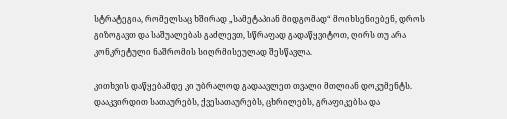სტრატეგია, რომელსაც ხშირად „სამეტაპიან მიდგომად“ მოიხსენიებენ, დროს გიზოგავთ და საშუალებას გაძლევთ, სწრაფად გადაწყვიტოთ, ღირს თუ არა კონკრეტული ნაშრომის სიღრმისეულად შესწავლა.

კითხვის დაწყებამდე კი უბრალოდ გადაავლეთ თვალი მთლიან დოკუმენტს. დააკვირდით სათაურებს, ქვესათაურებს, ცხრილებს, გრაფიკებსა და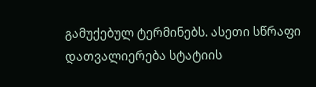გამუქებულ ტერმინებს. ასეთი სწრაფი დათვალიერება სტატიის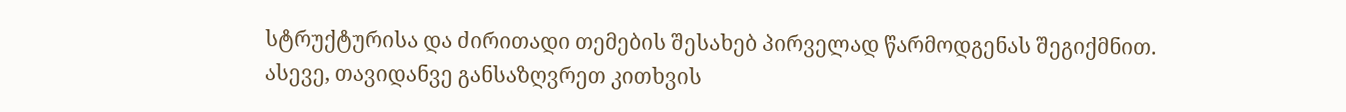სტრუქტურისა და ძირითადი თემების შესახებ პირველად წარმოდგენას შეგიქმნით. ასევე, თავიდანვე განსაზღვრეთ კითხვის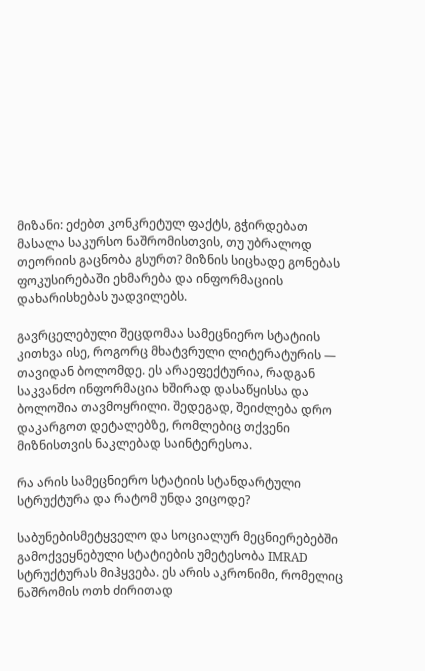მიზანი: ეძებთ კონკრეტულ ფაქტს, გჭირდებათ მასალა საკურსო ნაშრომისთვის, თუ უბრალოდ თეორიის გაცნობა გსურთ? მიზნის სიცხადე გონებას ფოკუსირებაში ეხმარება და ინფორმაციის დახარისხებას უადვილებს.

გავრცელებული შეცდომაა სამეცნიერო სტატიის კითხვა ისე, როგორც მხატვრული ლიტერატურის — თავიდან ბოლომდე. ეს არაეფექტურია, რადგან საკვანძო ინფორმაცია ხშირად დასაწყისსა და ბოლოშია თავმოყრილი. შედეგად, შეიძლება დრო დაკარგოთ დეტალებზე, რომლებიც თქვენი მიზნისთვის ნაკლებად საინტერესოა.

რა არის სამეცნიერო სტატიის სტანდარტული სტრუქტურა და რატომ უნდა ვიცოდე?

საბუნებისმეტყველო და სოციალურ მეცნიერებებში გამოქვეყნებული სტატიების უმეტესობა IMRAD სტრუქტურას მიჰყვება. ეს არის აკრონიმი, რომელიც ნაშრომის ოთხ ძირითად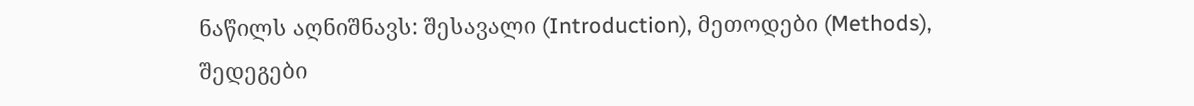ნაწილს აღნიშნავს: შესავალი (Introduction), მეთოდები (Methods), შედეგები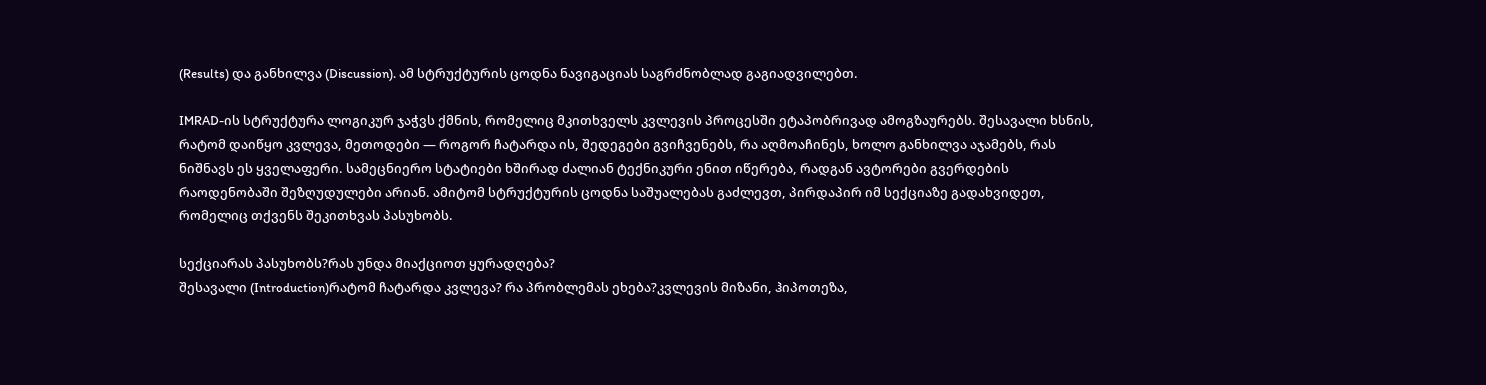(Results) და განხილვა (Discussion). ამ სტრუქტურის ცოდნა ნავიგაციას საგრძნობლად გაგიადვილებთ.

IMRAD-ის სტრუქტურა ლოგიკურ ჯაჭვს ქმნის, რომელიც მკითხველს კვლევის პროცესში ეტაპობრივად ამოგზაურებს. შესავალი ხსნის, რატომ დაიწყო კვლევა, მეთოდები — როგორ ჩატარდა ის, შედეგები გვიჩვენებს, რა აღმოაჩინეს, ხოლო განხილვა აჯამებს, რას ნიშნავს ეს ყველაფერი. სამეცნიერო სტატიები ხშირად ძალიან ტექნიკური ენით იწერება, რადგან ავტორები გვერდების რაოდენობაში შეზღუდულები არიან. ამიტომ სტრუქტურის ცოდნა საშუალებას გაძლევთ, პირდაპირ იმ სექციაზე გადახვიდეთ, რომელიც თქვენს შეკითხვას პასუხობს.

სექციარას პასუხობს?რას უნდა მიაქციოთ ყურადღება?
შესავალი (Introduction)რატომ ჩატარდა კვლევა? რა პრობლემას ეხება?კვლევის მიზანი, ჰიპოთეზა,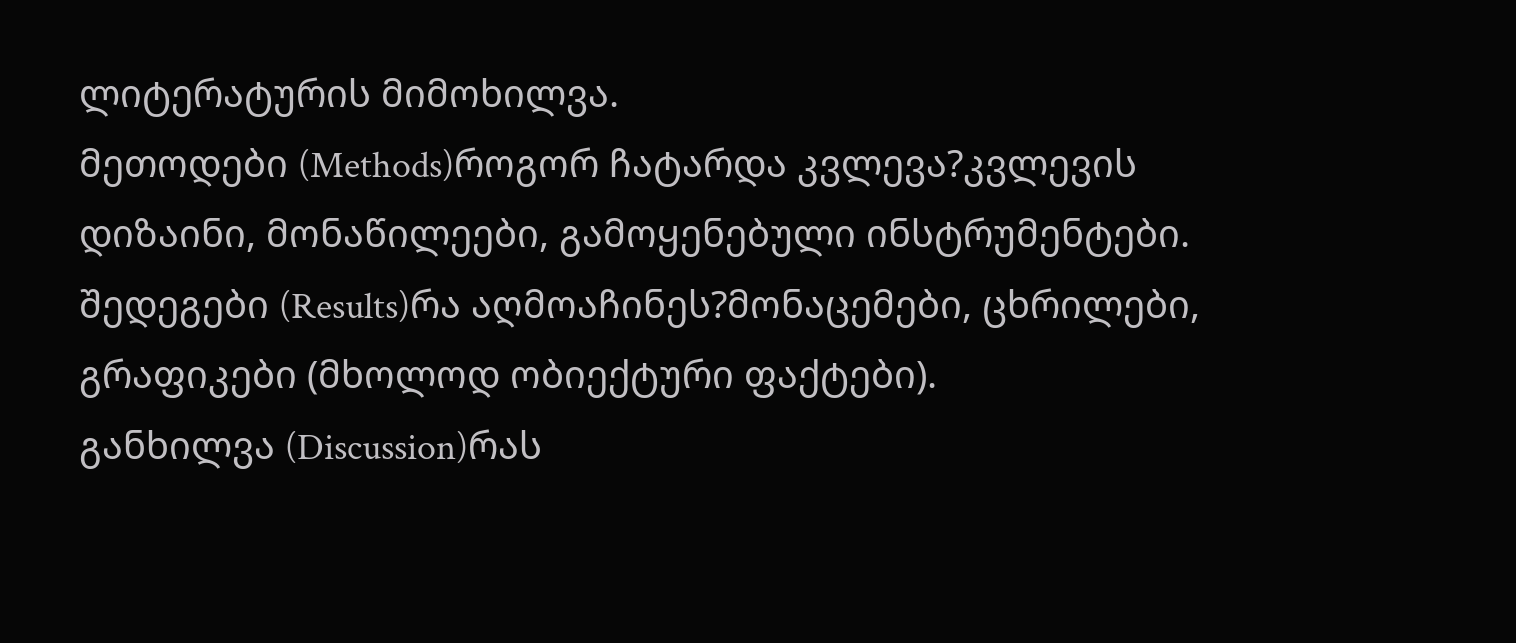ლიტერატურის მიმოხილვა.
მეთოდები (Methods)როგორ ჩატარდა კვლევა?კვლევის დიზაინი, მონაწილეები, გამოყენებული ინსტრუმენტები.
შედეგები (Results)რა აღმოაჩინეს?მონაცემები, ცხრილები, გრაფიკები (მხოლოდ ობიექტური ფაქტები).
განხილვა (Discussion)რას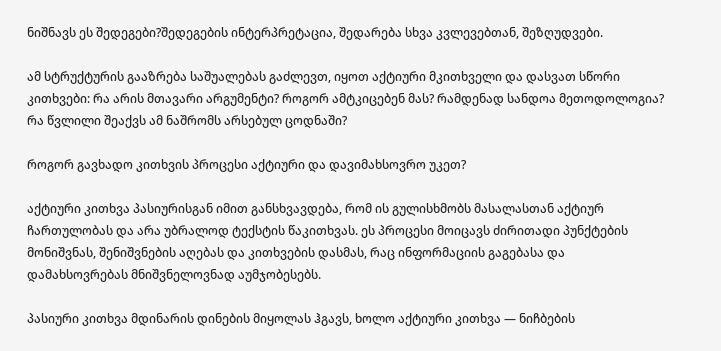ნიშნავს ეს შედეგები?შედეგების ინტერპრეტაცია, შედარება სხვა კვლევებთან, შეზღუდვები.

ამ სტრუქტურის გააზრება საშუალებას გაძლევთ, იყოთ აქტიური მკითხველი და დასვათ სწორი კითხვები: რა არის მთავარი არგუმენტი? როგორ ამტკიცებენ მას? რამდენად სანდოა მეთოდოლოგია? რა წვლილი შეაქვს ამ ნაშრომს არსებულ ცოდნაში?

როგორ გავხადო კითხვის პროცესი აქტიური და დავიმახსოვრო უკეთ?

აქტიური კითხვა პასიურისგან იმით განსხვავდება, რომ ის გულისხმობს მასალასთან აქტიურ ჩართულობას და არა უბრალოდ ტექსტის წაკითხვას. ეს პროცესი მოიცავს ძირითადი პუნქტების მონიშვნას, შენიშვნების აღებას და კითხვების დასმას, რაც ინფორმაციის გაგებასა და დამახსოვრებას მნიშვნელოვნად აუმჯობესებს.

პასიური კითხვა მდინარის დინების მიყოლას ჰგავს, ხოლო აქტიური კითხვა — ნიჩბების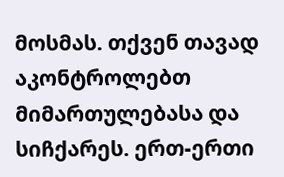მოსმას. თქვენ თავად აკონტროლებთ მიმართულებასა და სიჩქარეს. ერთ-ერთი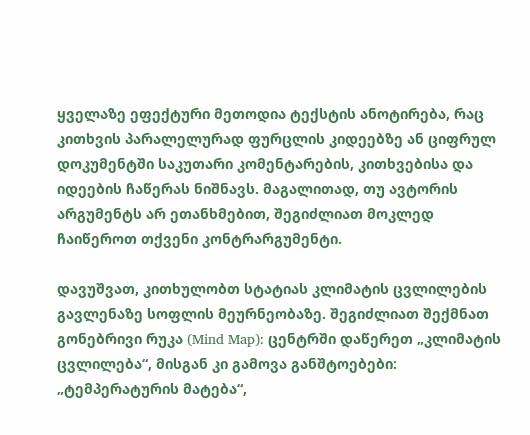ყველაზე ეფექტური მეთოდია ტექსტის ანოტირება, რაც კითხვის პარალელურად ფურცლის კიდეებზე ან ციფრულ დოკუმენტში საკუთარი კომენტარების, კითხვებისა და იდეების ჩაწერას ნიშნავს. მაგალითად, თუ ავტორის არგუმენტს არ ეთანხმებით, შეგიძლიათ მოკლედ ჩაიწეროთ თქვენი კონტრარგუმენტი.

დავუშვათ, კითხულობთ სტატიას კლიმატის ცვლილების გავლენაზე სოფლის მეურნეობაზე. შეგიძლიათ შექმნათ გონებრივი რუკა (Mind Map): ცენტრში დაწერეთ „კლიმატის ცვლილება“, მისგან კი გამოვა განშტოებები: „ტემპერატურის მატება“,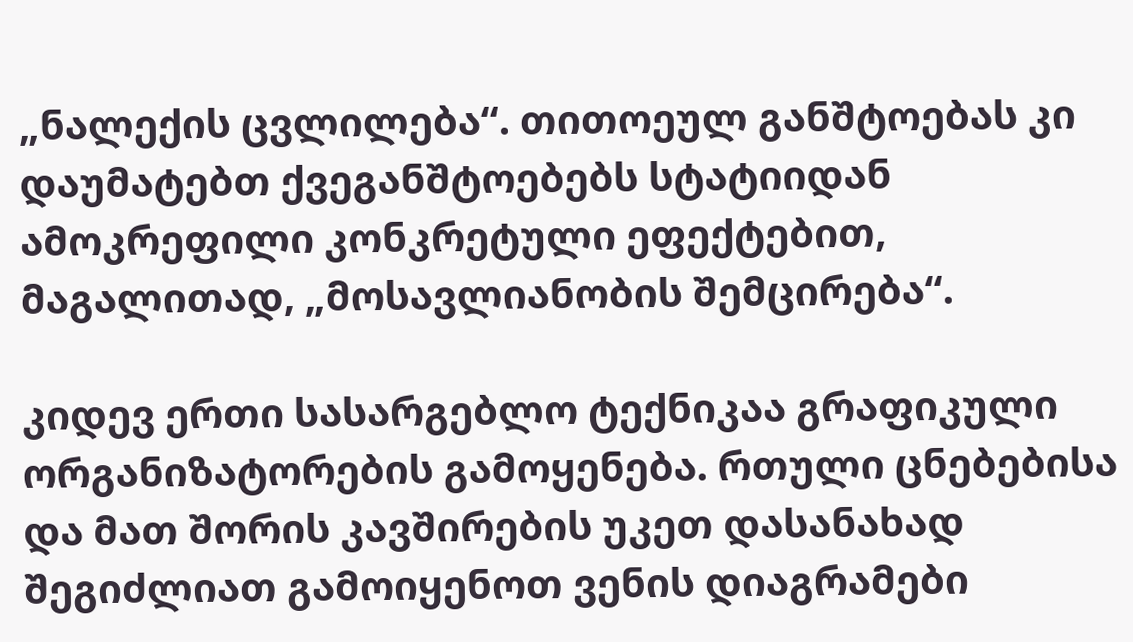„ნალექის ცვლილება“. თითოეულ განშტოებას კი დაუმატებთ ქვეგანშტოებებს სტატიიდან ამოკრეფილი კონკრეტული ეფექტებით, მაგალითად, „მოსავლიანობის შემცირება“.

კიდევ ერთი სასარგებლო ტექნიკაა გრაფიკული ორგანიზატორების გამოყენება. რთული ცნებებისა და მათ შორის კავშირების უკეთ დასანახად შეგიძლიათ გამოიყენოთ ვენის დიაგრამები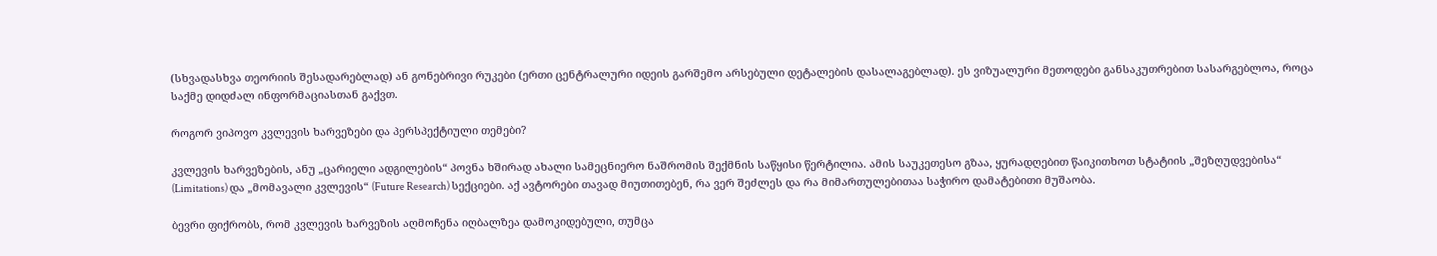(სხვადასხვა თეორიის შესადარებლად) ან გონებრივი რუკები (ერთი ცენტრალური იდეის გარშემო არსებული დეტალების დასალაგებლად). ეს ვიზუალური მეთოდები განსაკუთრებით სასარგებლოა, როცა საქმე დიდძალ ინფორმაციასთან გაქვთ.

როგორ ვიპოვო კვლევის ხარვეზები და პერსპექტიული თემები?

კვლევის ხარვეზების, ანუ „ცარიელი ადგილების“ პოვნა ხშირად ახალი სამეცნიერო ნაშრომის შექმნის საწყისი წერტილია. ამის საუკეთესო გზაა, ყურადღებით წაიკითხოთ სტატიის „შეზღუდვებისა“ (Limitations) და „მომავალი კვლევის“ (Future Research) სექციები. აქ ავტორები თავად მიუთითებენ, რა ვერ შეძლეს და რა მიმართულებითაა საჭირო დამატებითი მუშაობა.

ბევრი ფიქრობს, რომ კვლევის ხარვეზის აღმოჩენა იღბალზეა დამოკიდებული, თუმცა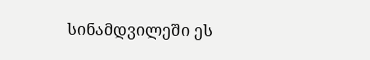სინამდვილეში ეს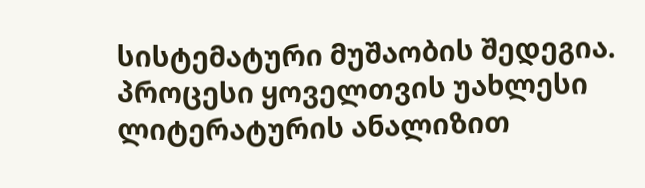სისტემატური მუშაობის შედეგია. პროცესი ყოველთვის უახლესი ლიტერატურის ანალიზით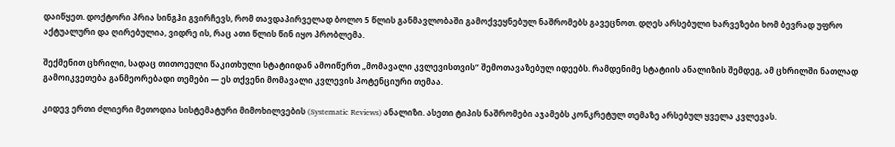დაიწყეთ. დოქტორი პრია სინგჰი გვირჩევს, რომ თავდაპირველად ბოლო 5 წლის განმავლობაში გამოქვეყნებულ ნაშრომებს გავეცნოთ. დღეს არსებული ხარვეზები ხომ ბევრად უფრო აქტუალური და ღირებულია, ვიდრე ის, რაც ათი წლის წინ იყო პრობლემა.

შექმენით ცხრილი, სადაც თითოეული წაკითხული სტატიიდან ამოიწერთ „მომავალი კვლევისთვის“ შემოთავაზებულ იდეებს. რამდენიმე სტატიის ანალიზის შემდეგ, ამ ცხრილში ნათლად გამოიკვეთება განმეორებადი თემები — ეს თქვენი მომავალი კვლევის პოტენციური თემაა.

კიდევ ერთი ძლიერი მეთოდია სისტემატური მიმოხილვების (Systematic Reviews) ანალიზი. ასეთი ტიპის ნაშრომები აჯამებს კონკრეტულ თემაზე არსებულ ყველა კვლევას.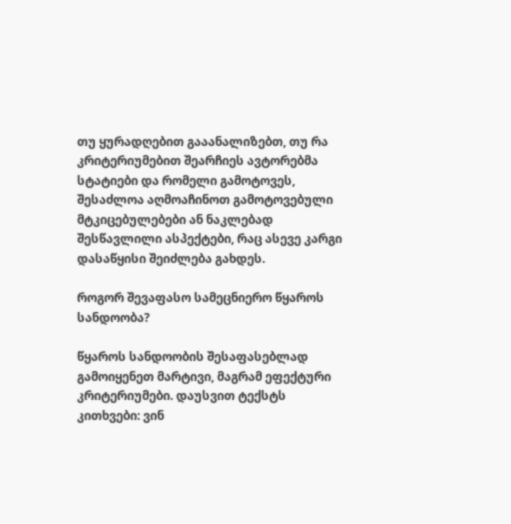თუ ყურადღებით გააანალიზებთ, თუ რა კრიტერიუმებით შეარჩიეს ავტორებმა სტატიები და რომელი გამოტოვეს, შესაძლოა აღმოაჩინოთ გამოტოვებული მტკიცებულებები ან ნაკლებად შესწავლილი ასპექტები, რაც ასევე კარგი დასაწყისი შეიძლება გახდეს.

როგორ შევაფასო სამეცნიერო წყაროს სანდოობა?

წყაროს სანდოობის შესაფასებლად გამოიყენეთ მარტივი, მაგრამ ეფექტური კრიტერიუმები. დაუსვით ტექსტს კითხვები: ვინ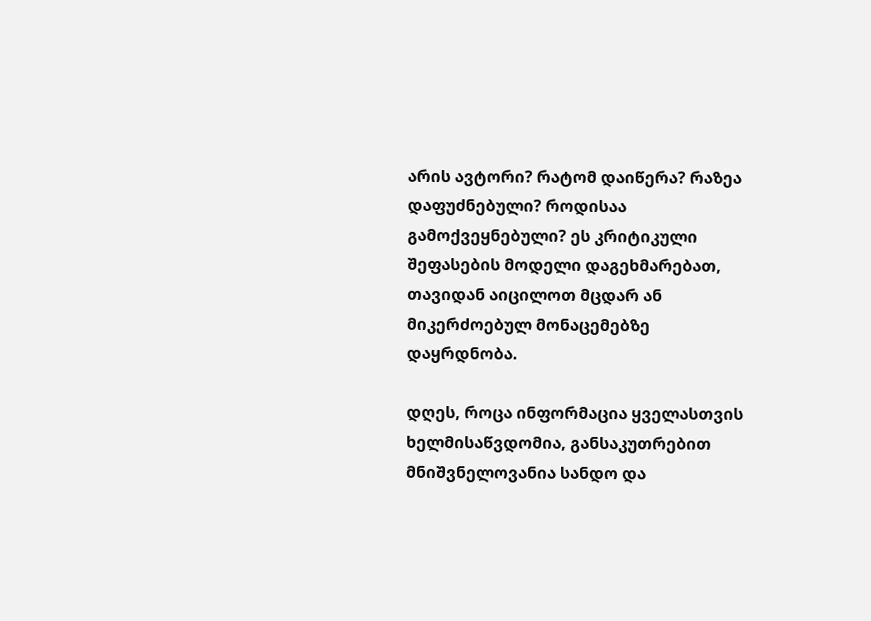არის ავტორი? რატომ დაიწერა? რაზეა დაფუძნებული? როდისაა გამოქვეყნებული? ეს კრიტიკული შეფასების მოდელი დაგეხმარებათ, თავიდან აიცილოთ მცდარ ან მიკერძოებულ მონაცემებზე დაყრდნობა.

დღეს, როცა ინფორმაცია ყველასთვის ხელმისაწვდომია, განსაკუთრებით მნიშვნელოვანია სანდო და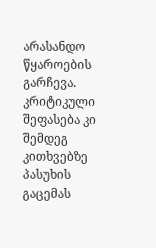არასანდო წყაროების გარჩევა. კრიტიკული შეფასება კი შემდეგ კითხვებზე პასუხის გაცემას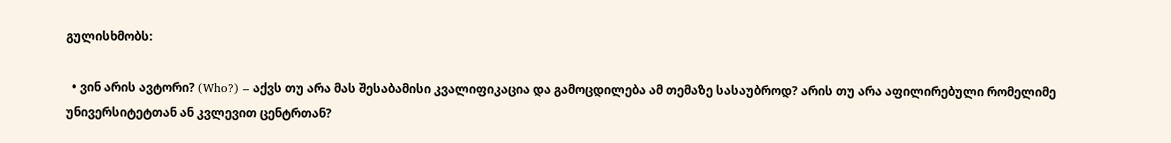გულისხმობს:

  • ვინ არის ავტორი? (Who?) – აქვს თუ არა მას შესაბამისი კვალიფიკაცია და გამოცდილება ამ თემაზე სასაუბროდ? არის თუ არა აფილირებული რომელიმე უნივერსიტეტთან ან კვლევით ცენტრთან?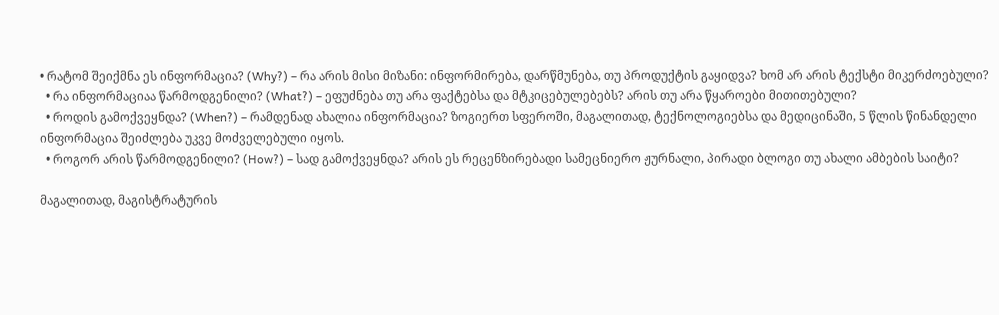• რატომ შეიქმნა ეს ინფორმაცია? (Why?) – რა არის მისი მიზანი: ინფორმირება, დარწმუნება, თუ პროდუქტის გაყიდვა? ხომ არ არის ტექსტი მიკერძოებული?
  • რა ინფორმაციაა წარმოდგენილი? (What?) – ეფუძნება თუ არა ფაქტებსა და მტკიცებულებებს? არის თუ არა წყაროები მითითებული?
  • როდის გამოქვეყნდა? (When?) – რამდენად ახალია ინფორმაცია? ზოგიერთ სფეროში, მაგალითად, ტექნოლოგიებსა და მედიცინაში, 5 წლის წინანდელი ინფორმაცია შეიძლება უკვე მოძველებული იყოს.
  • როგორ არის წარმოდგენილი? (How?) – სად გამოქვეყნდა? არის ეს რეცენზირებადი სამეცნიერო ჟურნალი, პირადი ბლოგი თუ ახალი ამბების საიტი?

მაგალითად, მაგისტრატურის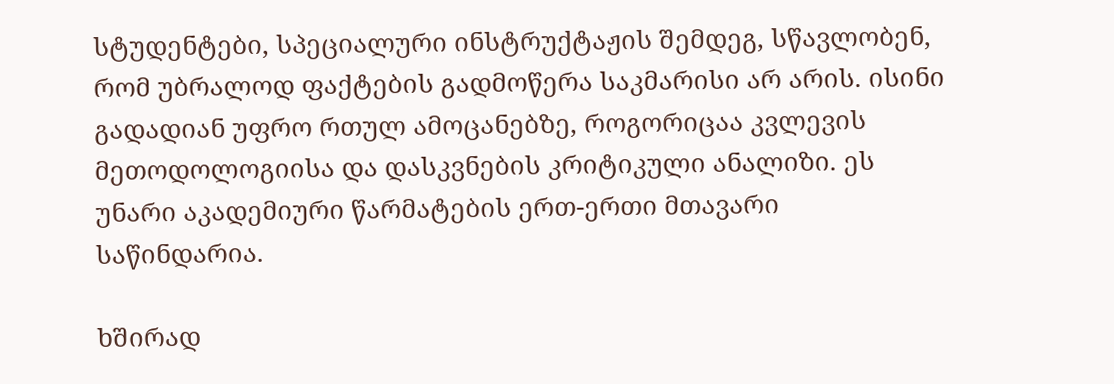სტუდენტები, სპეციალური ინსტრუქტაჟის შემდეგ, სწავლობენ, რომ უბრალოდ ფაქტების გადმოწერა საკმარისი არ არის. ისინი გადადიან უფრო რთულ ამოცანებზე, როგორიცაა კვლევის მეთოდოლოგიისა და დასკვნების კრიტიკული ანალიზი. ეს უნარი აკადემიური წარმატების ერთ-ერთი მთავარი საწინდარია.

ხშირად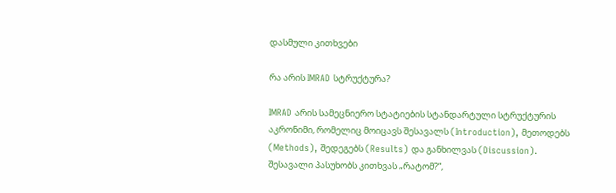დასმული კითხვები

რა არის IMRAD სტრუქტურა?

IMRAD არის სამეცნიერო სტატიების სტანდარტული სტრუქტურის აკრონიმი, რომელიც მოიცავს შესავალს (Introduction), მეთოდებს (Methods), შედეგებს (Results) და განხილვას (Discussion). შესავალი პასუხობს კითხვას „რატომ?“,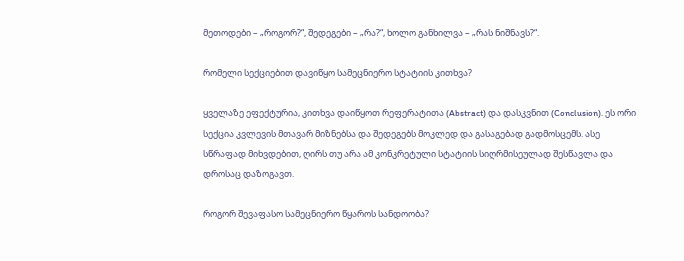მეთოდები – „როგორ?“, შედეგები – „რა?“, ხოლო განხილვა – „რას ნიშნავს?“.

რომელი სექციებით დავიწყო სამეცნიერო სტატიის კითხვა?

ყველაზე ეფექტურია, კითხვა დაიწყოთ რეფერატითა (Abstract) და დასკვნით (Conclusion). ეს ორი სექცია კვლევის მთავარ მიზნებსა და შედეგებს მოკლედ და გასაგებად გადმოსცემს. ასე სწრაფად მიხვდებით, ღირს თუ არა ამ კონკრეტული სტატიის სიღრმისეულად შესწავლა და დროსაც დაზოგავთ.

როგორ შევაფასო სამეცნიერო წყაროს სანდოობა?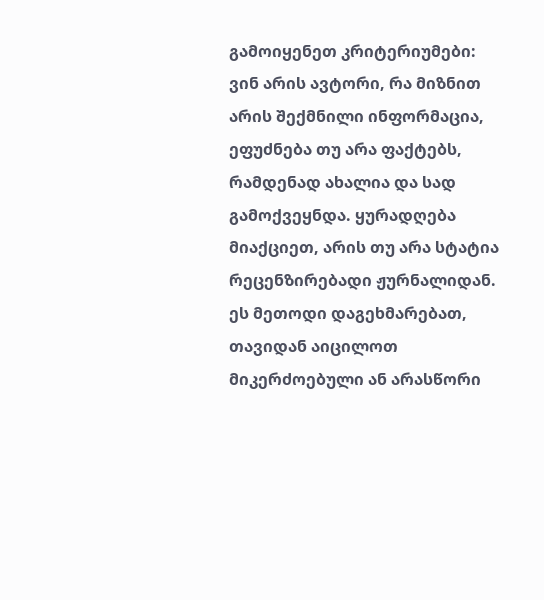გამოიყენეთ კრიტერიუმები: ვინ არის ავტორი, რა მიზნით არის შექმნილი ინფორმაცია, ეფუძნება თუ არა ფაქტებს, რამდენად ახალია და სად გამოქვეყნდა. ყურადღება მიაქციეთ, არის თუ არა სტატია რეცენზირებადი ჟურნალიდან. ეს მეთოდი დაგეხმარებათ, თავიდან აიცილოთ მიკერძოებული ან არასწორი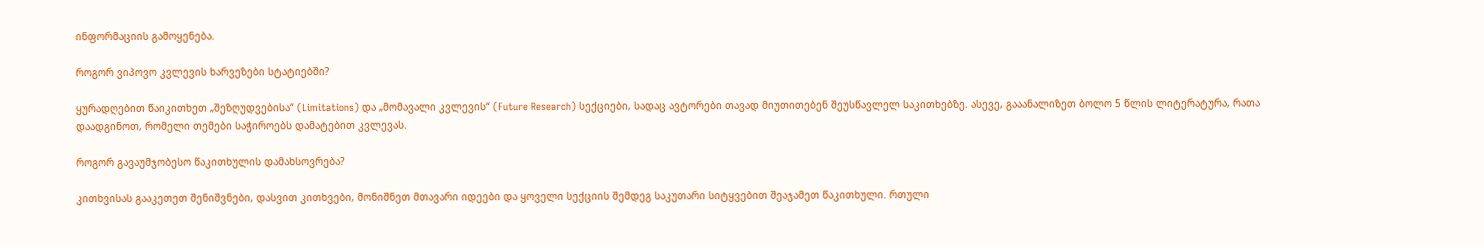ინფორმაციის გამოყენება.

როგორ ვიპოვო კვლევის ხარვეზები სტატიებში?

ყურადღებით წაიკითხეთ „შეზღუდვებისა“ (Limitations) და „მომავალი კვლევის“ (Future Research) სექციები, სადაც ავტორები თავად მიუთითებენ შეუსწავლელ საკითხებზე. ასევე, გააანალიზეთ ბოლო 5 წლის ლიტერატურა, რათა დაადგინოთ, რომელი თემები საჭიროებს დამატებით კვლევას.

როგორ გავაუმჯობესო წაკითხულის დამახსოვრება?

კითხვისას გააკეთეთ შენიშვნები, დასვით კითხვები, მონიშნეთ მთავარი იდეები და ყოველი სექციის შემდეგ საკუთარი სიტყვებით შეაჯამეთ წაკითხული. რთული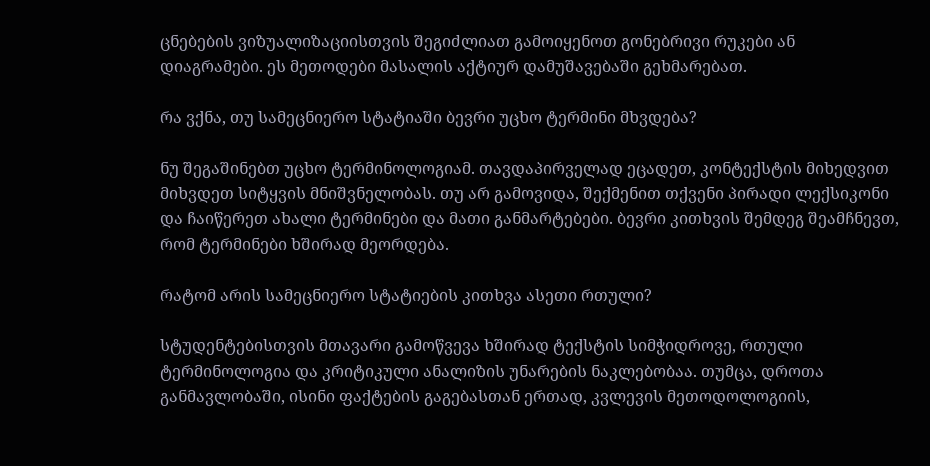ცნებების ვიზუალიზაციისთვის შეგიძლიათ გამოიყენოთ გონებრივი რუკები ან დიაგრამები. ეს მეთოდები მასალის აქტიურ დამუშავებაში გეხმარებათ.

რა ვქნა, თუ სამეცნიერო სტატიაში ბევრი უცხო ტერმინი მხვდება?

ნუ შეგაშინებთ უცხო ტერმინოლოგიამ. თავდაპირველად ეცადეთ, კონტექსტის მიხედვით მიხვდეთ სიტყვის მნიშვნელობას. თუ არ გამოვიდა, შექმენით თქვენი პირადი ლექსიკონი და ჩაიწერეთ ახალი ტერმინები და მათი განმარტებები. ბევრი კითხვის შემდეგ შეამჩნევთ, რომ ტერმინები ხშირად მეორდება.

რატომ არის სამეცნიერო სტატიების კითხვა ასეთი რთული?

სტუდენტებისთვის მთავარი გამოწვევა ხშირად ტექსტის სიმჭიდროვე, რთული ტერმინოლოგია და კრიტიკული ანალიზის უნარების ნაკლებობაა. თუმცა, დროთა განმავლობაში, ისინი ფაქტების გაგებასთან ერთად, კვლევის მეთოდოლოგიის,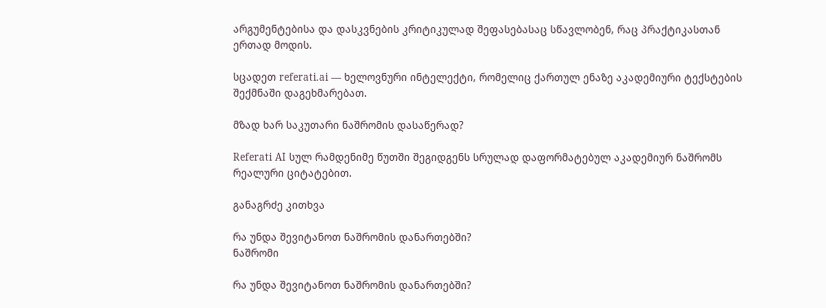არგუმენტებისა და დასკვნების კრიტიკულად შეფასებასაც სწავლობენ, რაც პრაქტიკასთან ერთად მოდის.

სცადეთ referati.ai — ხელოვნური ინტელექტი, რომელიც ქართულ ენაზე აკადემიური ტექსტების შექმნაში დაგეხმარებათ.

მზად ხარ საკუთარი ნაშრომის დასაწერად?

Referati AI სულ რამდენიმე წუთში შეგიდგენს სრულად დაფორმატებულ აკადემიურ ნაშრომს რეალური ციტატებით.

განაგრძე კითხვა

რა უნდა შევიტანოთ ნაშრომის დანართებში?
ნაშრომი

რა უნდა შევიტანოთ ნაშრომის დანართებში?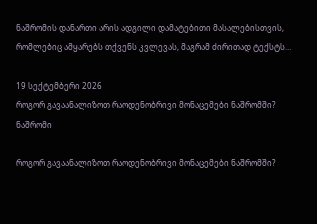ნაშრომის დანართი არის ადგილი დამატებითი მასალებისთვის, რომლებიც ამყარებს თქვენს კვლევას, მაგრამ ძირითად ტექსტს…

19 სექტემბერი 2026
როგორ გავაანალიზოთ რაოდენობრივი მონაცემები ნაშრომში?
ნაშრომი

როგორ გავაანალიზოთ რაოდენობრივი მონაცემები ნაშრომში?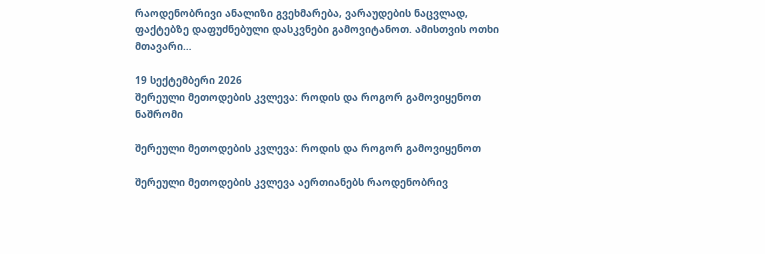რაოდენობრივი ანალიზი გვეხმარება, ვარაუდების ნაცვლად, ფაქტებზე დაფუძნებული დასკვნები გამოვიტანოთ. ამისთვის ოთხი მთავარი…

19 სექტემბერი 2026
შერეული მეთოდების კვლევა: როდის და როგორ გამოვიყენოთ
ნაშრომი

შერეული მეთოდების კვლევა: როდის და როგორ გამოვიყენოთ

შერეული მეთოდების კვლევა აერთიანებს რაოდენობრივ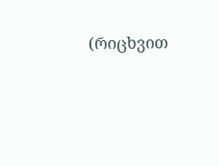(რიცხვით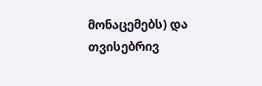მონაცემებს) და თვისებრივ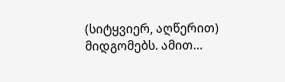(სიტყვიერ, აღწერით) მიდგომებს. ამით…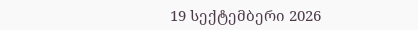19 სექტემბერი 2026